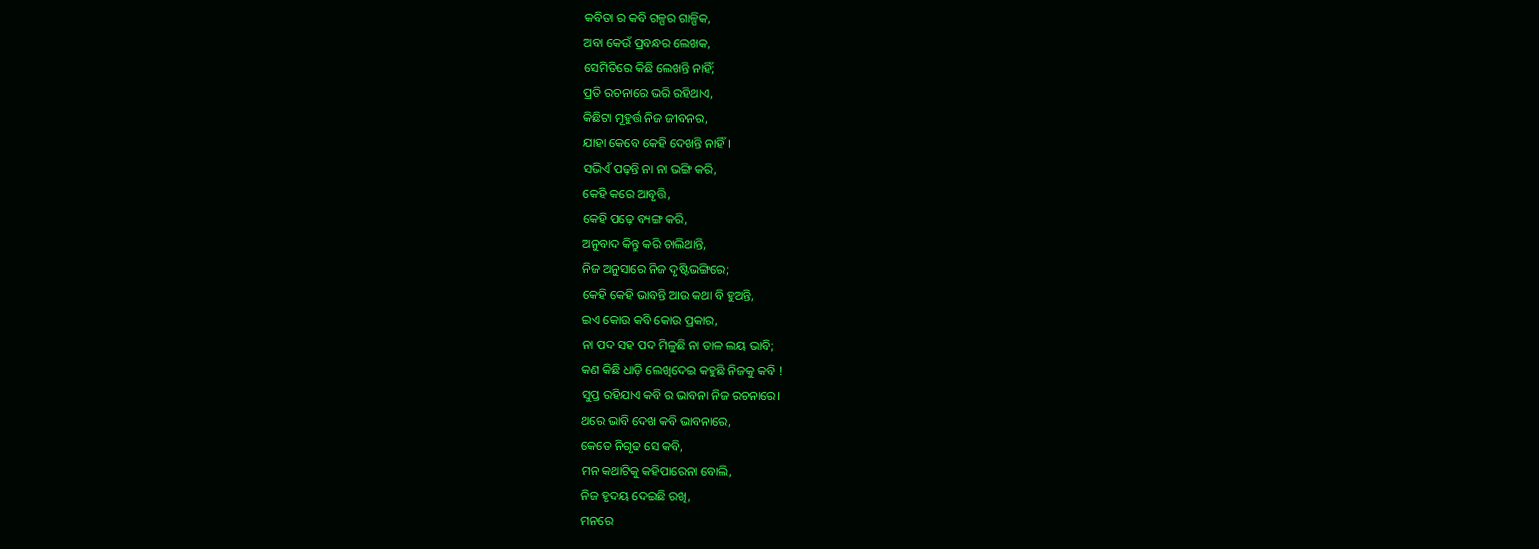କବିତା ର କବି ଗଳ୍ପର ଗାଳ୍ପିକ,
ଅବା କେଉଁ ପ୍ରବନ୍ଧର ଲେଖକ,
ସେମିତିରେ କିଛି ଲେଖନ୍ତି ନାହିଁ;
ପ୍ରତି ରଚନାରେ ଭରି ରହିଥାଏ,
କିଛିଟା ମୂହୁର୍ତ୍ତ ନିଜ ଜୀବନର,
ଯାହା କେବେ କେହି ଦେଖନ୍ତି ନାହିଁ।
ସଭିଏଁ ପଢ଼ନ୍ତି ନା ନା ଭଙ୍ଗି କରି,
କେହି କରେ ଆବୃତ୍ତି,
କେହି ପଢ଼େ ବ୍ୟଙ୍ଗ କରି,
ଅନୁବାଦ କିନ୍ତୁ କରି ଚାଲିଥାନ୍ତି,
ନିଜ ଅନୁସାରେ ନିଜ ଦୃଷ୍ଟିଭଙ୍ଗିରେ;
କେହି କେହି ଭାବନ୍ତି ଆଉ କଥା ବି ହୁଅନ୍ତି,
ଇଏ କୋଉ କବି କୋଉ ପ୍ରକାର,
ନା ପଦ ସହ ପଦ ମିଳୁଛି ନା ତାଳ ଲୟ ଭାବି;
କଣ କିଛି ଧାଡ଼ି ଲେଖିଦେଇ କହୁଛି ନିଜକୁ କବି !
ସୁପ୍ତ ରହିଯାଏ କବି ର ଭାବନା ନିଜ ରଚନାରେ।
ଥରେ ଭାବି ଦେଖ କବି ଭାବନାରେ,
କେତେ ନିଗୃଢ ସେ କବି,
ମନ କଥାଟିକୁ କହିପାରେନା ବୋଲି,
ନିଜ ହୃଦୟ ଦେଇଛି ରଖି,
ମନରେ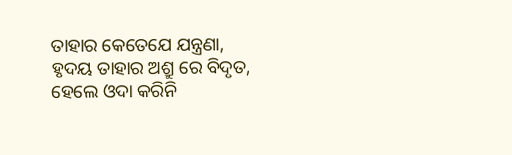ତାହାର କେତେଯେ ଯନ୍ତ୍ରଣା,
ହୃଦୟ ତାହାର ଅଶ୍ରୁ ରେ ବିଦୃତ,
ହେଲେ ଓଦା କରିନି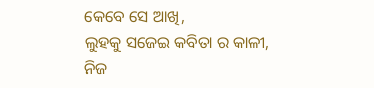କେବେ ସେ ଆଖି,
ଲୁହକୁ ସଜେଇ କବିତା ର କାଳୀ,
ନିଜ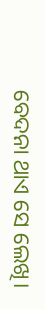ବେଦନା ଥାଏ ସେ ଲେଖି।